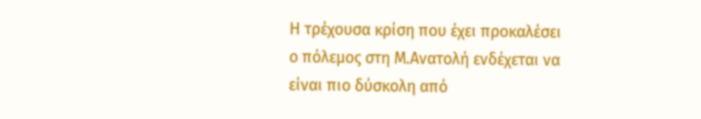Η τρέχουσα κρίση που έχει προκαλέσει ο πόλεμος στη Μ.Ανατολή ενδέχεται να είναι πιο δύσκολη από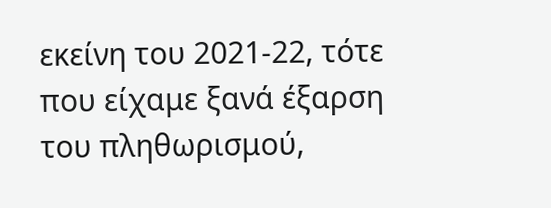εκείνη του 2021-22, τότε που είχαμε ξανά έξαρση του πληθωρισμού,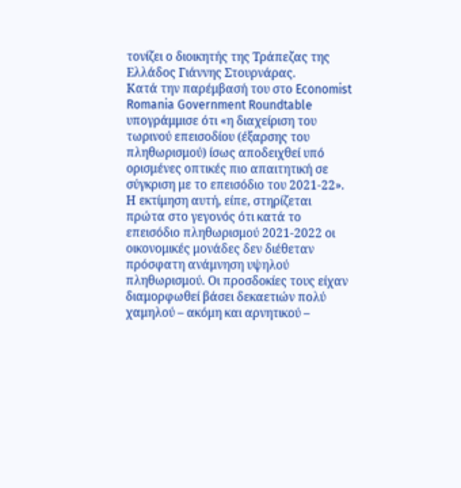τονίζει ο διοικητής της Τράπεζας της Ελλάδος Γιάννης Στουρνάρας.
Κατά την παρέμβασή του στο Economist Romania Government Roundtable υπογράμμισε ότι «η διαχείριση του τωρινού επεισοδίου (έξαρσης του πληθωρισμού) ίσως αποδειχθεί υπό ορισμένες οπτικές πιο απαιτητική σε σύγκριση με το επεισόδιο του 2021-22».
Η εκτίμηση αυτή, είπε, στηρίζεται πρώτα στο γεγονός ότι κατά το επεισόδιο πληθωρισμού 2021-2022 οι οικονομικές μονάδες δεν διέθεταν πρόσφατη ανάμνηση υψηλού πληθωρισμού. Οι προσδοκίες τους είχαν διαμορφωθεί βάσει δεκαετιών πολύ χαμηλού – ακόμη και αρνητικού –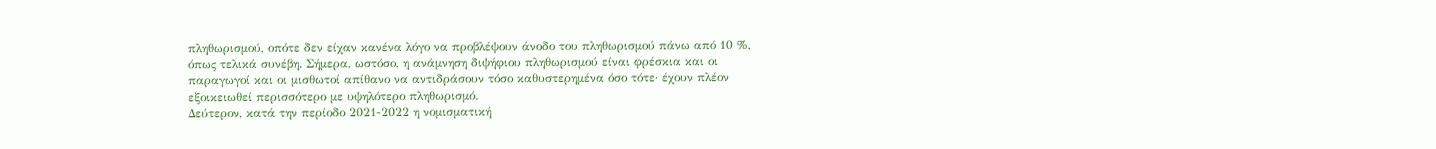πληθωρισμού, οπότε δεν είχαν κανένα λόγο να προβλέψουν άνοδο του πληθωρισμού πάνω από 10 %, όπως τελικά συνέβη. Σήμερα, ωστόσο, η ανάμνηση διψήφιου πληθωρισμού είναι φρέσκια και οι παραγωγοί και οι μισθωτοί απίθανο να αντιδράσουν τόσο καθυστερημένα όσο τότε· έχουν πλέον εξοικειωθεί περισσότερο με υψηλότερο πληθωρισμό.
Δεύτερον, κατά την περίοδο 2021-2022 η νομισματική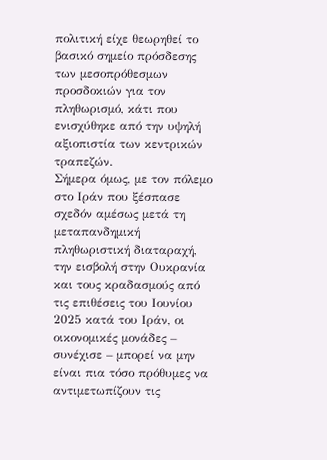πολιτική είχε θεωρηθεί το βασικό σημείο πρόσδεσης των μεσοπρόθεσμων προσδοκιών για τον πληθωρισμό, κάτι που ενισχύθηκε από την υψηλή αξιοπιστία των κεντρικών τραπεζών.
Σήμερα όμως, με τον πόλεμο στο Ιράν που ξέσπασε σχεδόν αμέσως μετά τη μεταπανδημική πληθωριστική διαταραχή, την εισβολή στην Ουκρανία και τους κραδασμούς από τις επιθέσεις του Ιουνίου 2025 κατά του Ιράν, οι οικονομικές μονάδες – συνέχισε – μπορεί να μην είναι πια τόσο πρόθυμες να αντιμετωπίζουν τις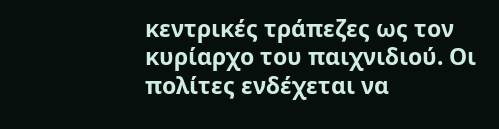κεντρικές τράπεζες ως τον κυρίαρχο του παιχνιδιού. Οι πολίτες ενδέχεται να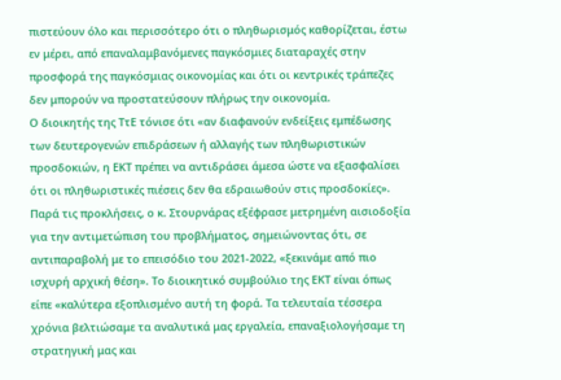πιστεύουν όλο και περισσότερο ότι ο πληθωρισμός καθορίζεται, έστω εν μέρει, από επαναλαμβανόμενες παγκόσμιες διαταραχές στην προσφορά της παγκόσμιας οικονομίας και ότι οι κεντρικές τράπεζες δεν μπορούν να προστατεύσουν πλήρως την οικονομία.
Ο διοικητής της ΤτΕ τόνισε ότι «αν διαφανούν ενδείξεις εμπέδωσης των δευτερογενών επιδράσεων ή αλλαγής των πληθωριστικών προσδοκιών, η ΕΚΤ πρέπει να αντιδράσει άμεσα ώστε να εξασφαλίσει ότι οι πληθωριστικές πιέσεις δεν θα εδραιωθούν στις προσδοκίες».
Παρά τις προκλήσεις, ο κ. Στουρνάρας εξέφρασε μετρημένη αισιοδοξία για την αντιμετώπιση του προβλήματος, σημειώνοντας ότι, σε αντιπαραβολή με το επεισόδιο του 2021-2022, «ξεκινάμε από πιο ισχυρή αρχική θέση». Το διοικητικό συμβούλιο της ΕΚΤ είναι όπως είπε «καλύτερα εξοπλισμένο αυτή τη φορά. Τα τελευταία τέσσερα χρόνια βελτιώσαμε τα αναλυτικά μας εργαλεία, επαναξιολογήσαμε τη στρατηγική μας και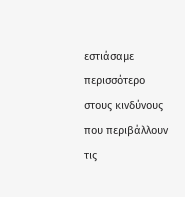εστιάσαμε περισσότερο στους κινδύνους που περιβάλλουν τις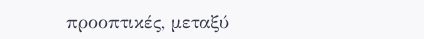προοπτικές, μεταξύ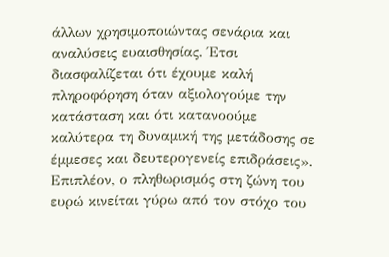άλλων χρησιμοποιώντας σενάρια και αναλύσεις ευαισθησίας. Έτσι διασφαλίζεται ότι έχουμε καλή πληροφόρηση όταν αξιολογούμε την κατάσταση και ότι κατανοούμε καλύτερα τη δυναμική της μετάδοσης σε έμμεσες και δευτερογενείς επιδράσεις».
Επιπλέον, ο πληθωρισμός στη ζώνη του ευρώ κινείται γύρω από τον στόχο του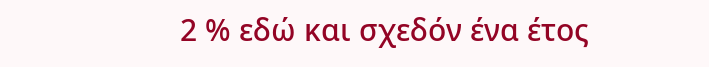2 % εδώ και σχεδόν ένα έτος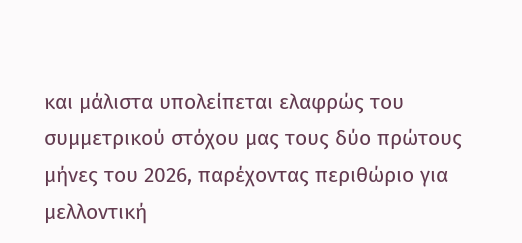και μάλιστα υπολείπεται ελαφρώς του συμμετρικού στόχου μας τους δύο πρώτους μήνες του 2026, παρέχοντας περιθώριο για μελλοντική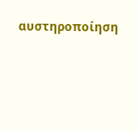αυστηροποίηση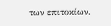των επιτοκίων.